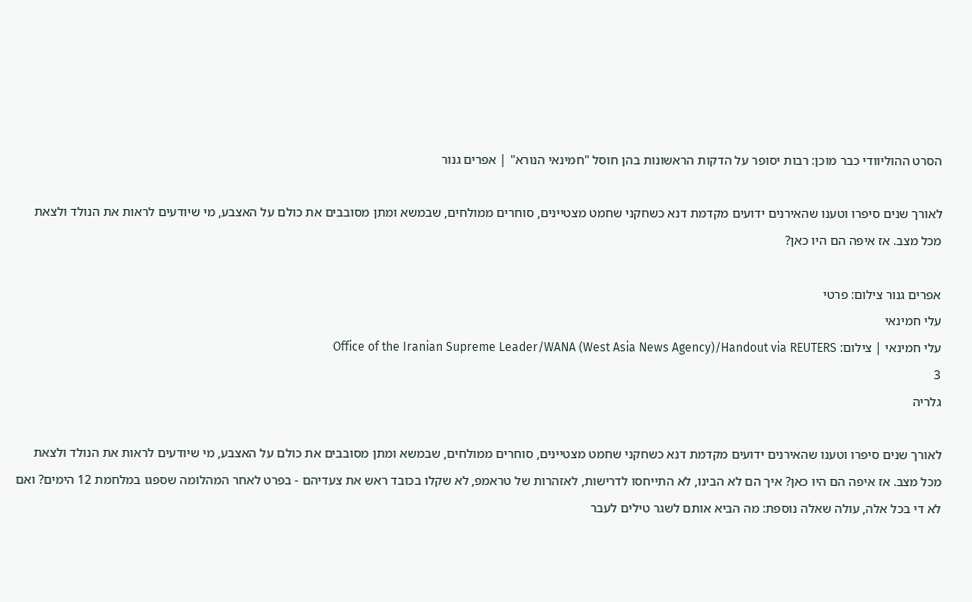הסרט ההוליוודי כבר מוכן: רבות יסופר על הדקות הראשונות בהן חוסל "חמינאי הנורא" | אפרים גנור

לאורך שנים סיפרו וטענו שהאירנים ידועים מקדמת דנא כשחקני שחמט מצטיינים, סוחרים ממולחים, שבמשא ומתן מסובבים את כולם על האצבע, מי שיודעים לראות את הנולד ולצאת מכל מצב. אז איפה הם היו כאן?

אפרים גנור צילום: פרטי
עלי חמינאי
עלי חמינאי | צילום: Office of the Iranian Supreme Leader/WANA (West Asia News Agency)/Handout via REUTERS
3
גלריה

לאורך שנים סיפרו וטענו שהאירנים ידועים מקדמת דנא כשחקני שחמט מצטיינים, סוחרים ממולחים, שבמשא ומתן מסובבים את כולם על האצבע, מי שיודעים לראות את הנולד ולצאת מכל מצב. אז איפה הם היו כאן? איך הם לא הבינו, לא התייחסו לדרישות, לאזהרות של טראמפ, לא שקלו בכובד ראש את צעדיהם - בפרט לאחר המהלומה שספגו במלחמת 12 הימים? ואם לא די בכל אלה, עולה שאלה נוספת: מה הביא אותם לשגר טילים לעבר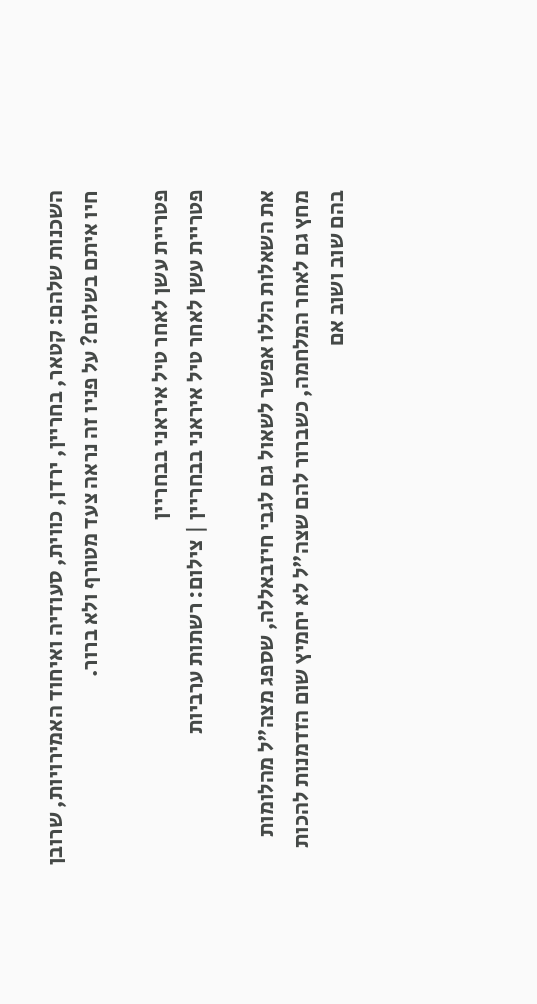השכנות שלהם: קטאר, בחריין, ירדן, כווית, סעודיה ואיחוד האמירויות, שרובן חיו איתם בשלום? על פניו זה נראה צעד מטורף ולא ברור.

פטריית עשן לאחר טיל איראני בבחריין
פטריית עשן לאחר טיל איראני בבחריין | צילום: רשתות ערביות

את השאלות הללו אפשר לשאול גם לגבי חיזבאללה, שספג מצה"ל מהלומות מחץ גם לאחר המלחמה, כשברור להם שצה"ל לא יחמיץ שום הזדמנות להכות בהם שוב ושוב אם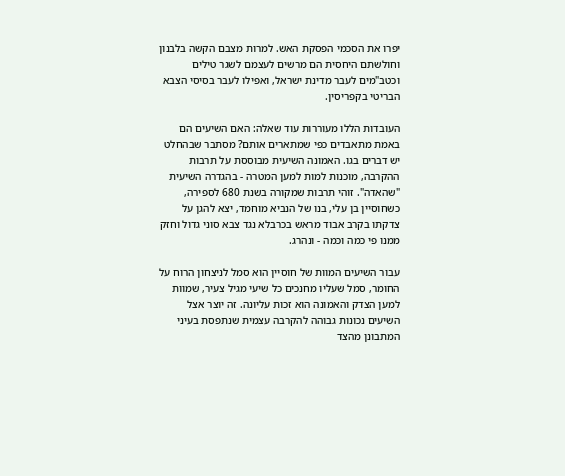יפרו את הסכמי הפסקת האש. למרות מצבם הקשה בלבנון וחולשתם היחסית הם מרשים לעצמם לשגר טילים וכטב"מים לעבר מדינת ישראל, ואפילו לעבר בסיסי הצבא הבריטי בקפריסין.

העובדות הללו מעוררות עוד שאלה: האם השיעים הם באמת מתאבדים כפי שמתארים אותם? מסתבר שבהחלט יש דברים בגו. האמונה השיעית מבוססת על תרבות ההקרבה, מוכנות למות למען המטרה - בהגדרה השיעית "שהאדה". זוהי תרבות שמקורה בשנת 680 לספירה, כשחוסיין בן עלי, בנו של הנביא מוחמד, יצא להגן על צדקתו בקרב אבוד מראש בכרבלא נגד צבא סוני גדול וחזק ממנו פי כמה וכמה - ונהרג.

עבור השיעים המוות של חוסיין הוא סמל לניצחון הרוח על החומר, סמל שעליו מחנכים כל שיעי מגיל צעיר, שמוות למען הצדק והאמונה הוא זכות עליונה. זה יוצר אצל השיעים נכונות גבוהה להקרבה עצמית שנתפסת בעיני המתבונן מהצד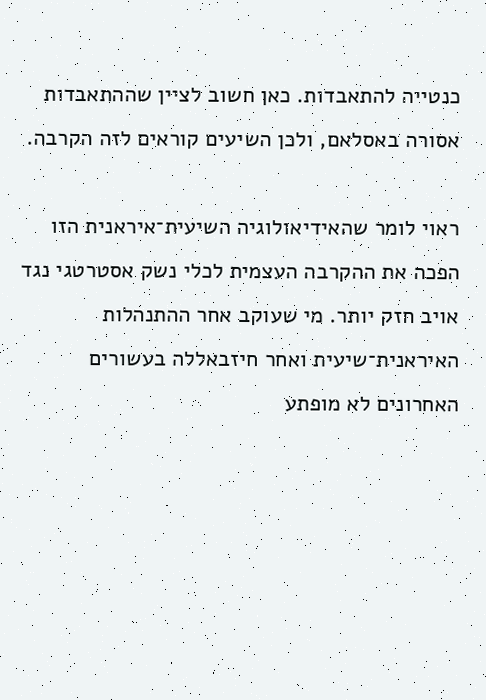כנטייה להתאבדות. כאן חשוב לציין שההתאבדות אסורה באסלאם, ולכן השיעים קוראים לזה הקרבה.

ראוי לומר שהאידיאולוגיה השיעית־איראנית הזו הפכה את ההקרבה העצמית לכלי נשק אסטרטגי נגד אויב חזק יותר. מי שעוקב אחר ההתנהלות האיראנית־שיעית ואחר חיזבאללה בעשורים האחרונים לא מופתע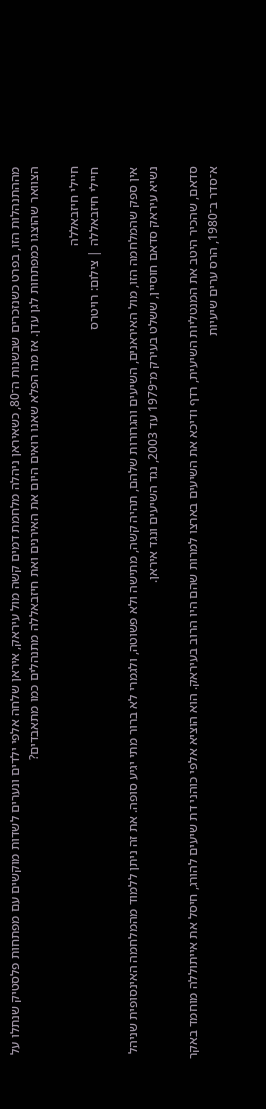מההתנהלות הזו, בפרט כשנזכרים שבשנות ה־80, כשאיראן ניהלה מלחמת דמים קשה מול עיראק, איראן שלחה אלפי ילדים ונערים לשדות מוקשים עם מפתחות פלסטיק שנתלו על הצוואר שהוצגו כמפתחות לגן עדן. אז מה הפלא שאנו רואים היום את האירנים ואת חיזבאללה מתנהלים כמו מתאבדים?

חיילי חיזבאללה
חיילי חיזבאללה | צילום: רויטרס

אין ספק שהמלחמה הזו, מול האיראנים, השיעים והגרורות שלהם, תהיה קשה, מתישה ולא פשוטה, ולגמרי לא ברור מתי יגיע סופה. את זה ניתן ללמוד מהמלחמה האינסופית שניהל נשיא עיראק סדאם חוסיין, ששלט בעירק מ־1979 עד 2003, נגד השיעים ונגד איראן.

סדאם, שהכיר היטב את המנטליות השיעית, רדף ודיכא את השיעים בארצו למרות שהם היו הרוב בעיראק. הוא הוציא אלפי כוהני דת שיעים להורג, חיסל את אייתוללה מוחמד באקר א־סדר ב־1980, הרס ערים שיעיות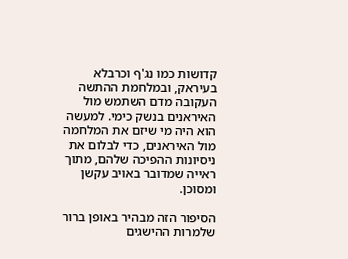קדושות כמו נג'ף וכרבלא בעיראק, ובמלחמת ההתשה העקובה מדם השתמש מול האיראנים בנשק כימי. למעשה הוא היה מי שיזם את המלחמה מול האיראנים, כדי לבלום את ניסיונות ההפיכה שלהם, מתוך ראייה שמדובר באויב עקשן ומסוכן.

הסיפור הזה מבהיר באופן ברור שלמרות ההישגים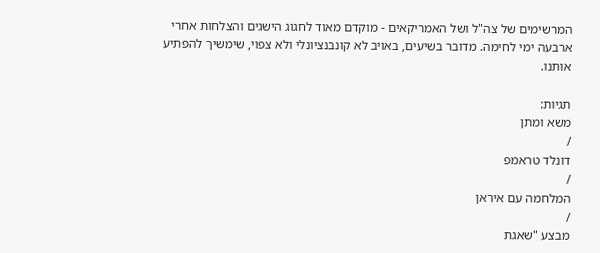המרשימים של צה"ל ושל האמריקאים - מוקדם מאוד לחגוג הישגים והצלחות אחרי ארבעה ימי לחימה. מדובר בשיעים, באויב לא קונבנציונלי ולא צפוי, שימשיך להפתיע אותנו.

תגיות:
משא ומתן
/
דונלד טראמפ
/
המלחמה עם איראן
/
מבצע "שאגת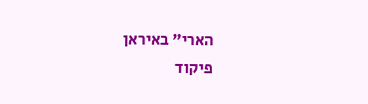הארי" באיראן
פיקוד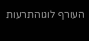העורף לוגוהתרעות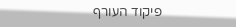פיקוד העורף